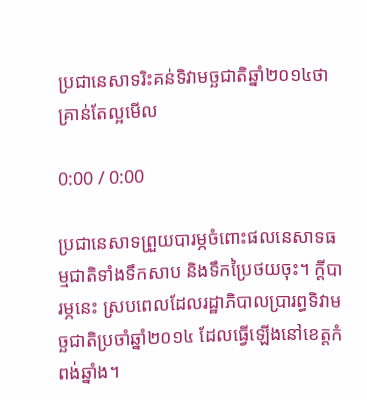ប្រជានេសាទរិះគន់ទិវាមច្ឆជាតិឆ្នាំ២០១៤ថាគ្រាន់តែល្អមើល

0:00 / 0:00

ប្រជានេសាទព្រួយបារម្ភចំពោះផលនេសាទធម្មជាតិទាំងទឹកសាប និងទឹកប្រៃថយចុះ។ ក្តីបារម្ភនេះ ស្របពេលដែលរដ្ឋាភិបាលប្រារព្ធទិវាមច្ឆជាតិប្រចាំឆ្នាំ២០១៤ ដែលធ្វើឡើងនៅខេត្តកំពង់ឆ្នាំង។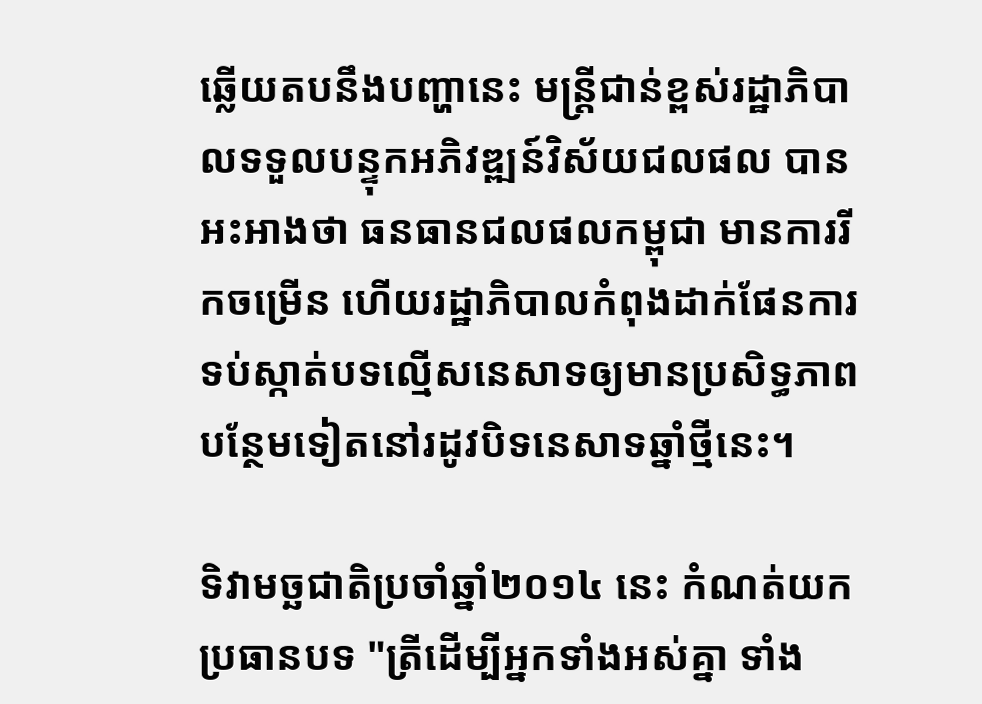ឆ្លើយតបនឹងបញ្ហានេះ មន្ត្រីជាន់ខ្ពស់រដ្ឋាភិបាលទទួលបន្ទុកអភិវឌ្ឍន៍វិស័យជលផល បានអះអាងថា ធនធានជលផលកម្ពុជា មានការរីកចម្រើន ហើយរដ្ឋាភិបាលកំពុងដាក់ផែនការទប់ស្កាត់បទល្មើសនេសាទឲ្យមានប្រសិទ្ធភាពបន្ថែមទៀតនៅរដូវបិទនេសាទឆ្នាំថ្មីនេះ។

ទិវាមច្ឆជាតិប្រចាំឆ្នាំ២០១៤ នេះ កំណត់យកប្រធានបទ "ត្រីដើម្បីអ្នកទាំងអស់គ្នា ទាំង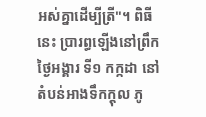អស់គ្នាដើម្បីត្រី"។ ពិធីនេះ ប្រារព្ធឡើងនៅព្រឹកថ្ងៃអង្គារ ទី១ កក្កដា នៅតំបន់អាងទឹកក្តុល ភូ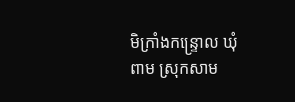មិក្រាំងកន្ទ្រោល ឃុំពាម ស្រុកសាម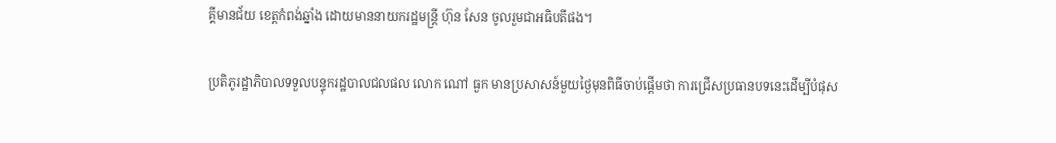គ្គីមានជ័យ ខេត្តកំពង់ឆ្នាំង ដោយមាននាយករដ្ឋមន្ត្រី ហ៊ុន សែន ចូលរួមជាអធិបតីផង។

ប្រតិភូរដ្ឋាភិបាលទទួលបន្ទុករដ្ឋបាលជលផល លោក ណៅ ធួក មានប្រសាសន៍មួយថ្ងៃមុនពិធីចាប់ផ្ដើមថា ការជ្រើសប្រធានបទនេះដើម្បីបំផុស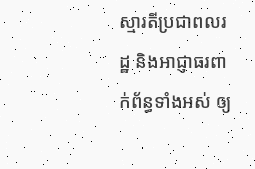ស្មារតីប្រជាពលរដ្ឋ និងអាជ្ញាធរពាក់ព័ន្ធទាំងអស់ ឲ្យ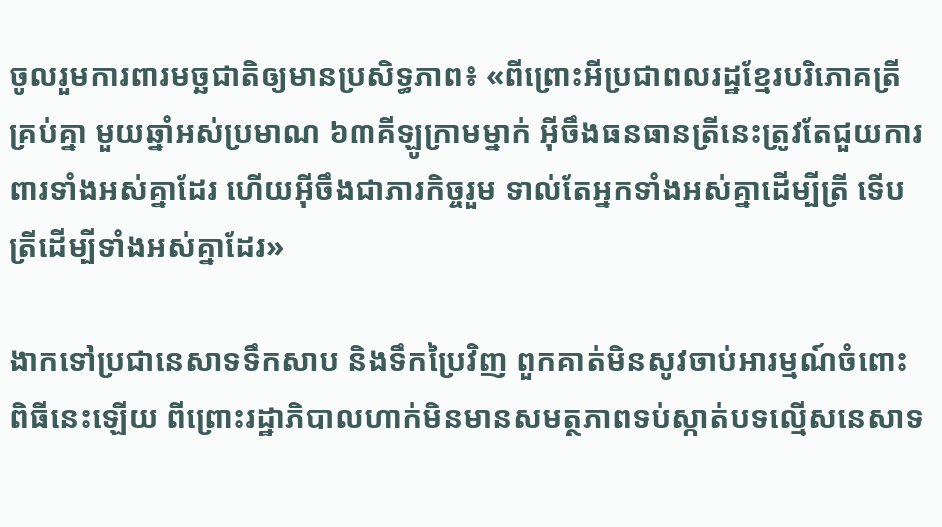ចូលរួមការពារមច្ឆជាតិឲ្យមានប្រសិទ្ធភាព៖ «ពីព្រោះអីប្រជាពលរដ្ឋខ្មែរបរិភោគត្រីគ្រប់គ្នា មួយឆ្នាំអស់ប្រមាណ ៦៣គីឡូក្រាមម្នាក់ អ៊ីចឹងធនធានត្រីនេះត្រូវតែជួយការពារទាំងអស់គ្នាដែរ ហើយអ៊ីចឹងជាភារកិច្ចរួម ទាល់តែអ្នកទាំងអស់គ្នាដើម្បីត្រី ទើបត្រីដើម្បីទាំងអស់គ្នាដែរ»

ងាកទៅប្រជានេសាទទឹកសាប និងទឹកប្រៃវិញ ពួកគាត់មិនសូវចាប់អារម្មណ៍ចំពោះពិធីនេះឡើយ ពីព្រោះរដ្ឋាភិបាលហាក់មិនមានសមត្ថភាពទប់ស្កាត់បទល្មើសនេសាទ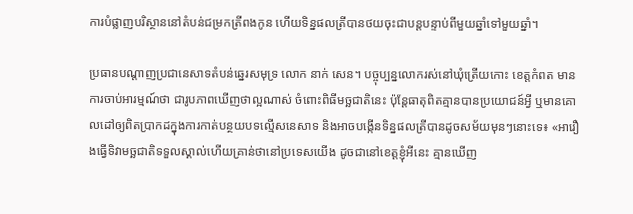ការបំផ្លាញបរិស្ថាននៅតំបន់ជម្រកត្រីពងកូន ហើយទិន្នផលត្រីបានថយចុះជាបន្តបន្ទាប់ពីមួយឆ្នាំទៅមួយឆ្នាំ។

ប្រធានបណ្ដាញប្រជានេសាទតំបន់ឆ្នេរសមុទ្រ លោក នាក់ សេន។ បច្ចុប្បន្នលោករស់នៅឃុំត្រើយកោះ ខេត្តកំពត មានការចាប់អារម្មណ៍ថា ជារូបភាពឃើញថាល្អណាស់ ចំពោះពិធីមច្ឆជាតិនេះ ប៉ុន្តែធាតុពិតគ្មានបានប្រយោជន៍អ្វី ឬមានគោលដៅឲ្យពិតប្រាកដក្នុងការកាត់បន្ថយបទល្មើសនេសាទ និងអាចបង្កើនទិន្នផលត្រីបានដូចសម័យមុនៗនោះទេ៖ «អារឿងធ្វើទិវាមច្ឆជាតិទទួលស្គាល់ហើយគ្រាន់ថានៅប្រទេសយើង ដូចជានៅខេត្តខ្ញុំអីនេះ គ្មានឃើញ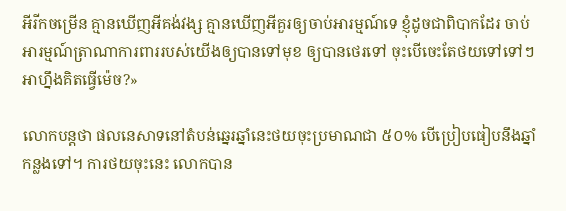អីរីកចម្រើន គ្មានឃើញអីគង់វង្ស គ្មានឃើញអីគួរឲ្យចាប់អារម្មណ៍ទេ ខ្ញុំដូចជាពិបាកដែរ ចាប់អារម្មណ៍ត្រាណាការពាររបស់យើងឲ្យបានទៅមុខ ឲ្យបានថេរទៅ ចុះបើចេះតែថយទៅទៅៗ អាហ្នឹងគិតធ្វើម៉េច?»

លោកបន្តថា ផលនេសាទនៅតំបន់ឆ្នេរឆ្នាំនេះថយចុះប្រមាណជា ៥០% បើប្រៀបធៀបនឹងឆ្នាំកន្លងទៅ។ ការថយចុះនេះ លោកបាន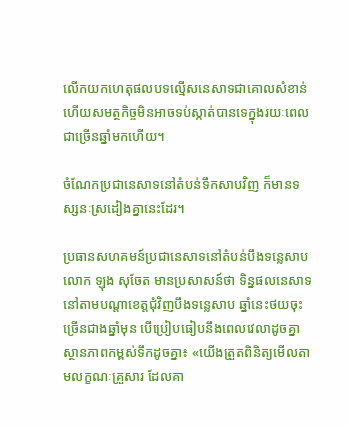លើកយកហេតុផលបទល្មើសនេសាទជាគោលសំខាន់ ហើយសមត្ថកិច្ចមិនអាចទប់ស្កាត់បានទេក្នុងរយៈពេលជាច្រើនឆ្នាំមកហើយ។

ចំណែកប្រជានេសាទនៅតំបន់ទឹកសាបវិញ ក៏មានទស្សនៈស្រដៀងគ្នានេះដែរ។

ប្រធានសហគមន៍ប្រជានេសាទនៅតំបន់បឹងទន្លេសាប លោក ឡុង សុចែត មានប្រសាសន៍ថា ទិន្នផលនេសាទនៅតាមបណ្ដាខេត្តជុំវិញបឹងទន្លេសាប ឆ្នាំនេះថយចុះច្រើនជាងឆ្នាំមុន បើប្រៀបធៀបនឹងពេលវេលាដូចគ្នាស្ថានភាពកម្ពស់ទឹកដូចគ្នា៖ «យើងត្រួតពិនិត្យមើលតាមលក្ខណៈគ្រួសារ ដែលគា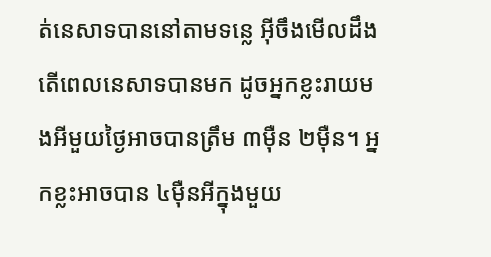ត់នេសាទបាននៅតាមទន្លេ អ៊ីចឹងមើលដឹងតើពេលនេសាទបានមក ដូចអ្នកខ្លះរាយមងអីមួយថ្ងៃអាចបានត្រឹម ៣ម៉ឺន ២ម៉ឺន។ អ្នកខ្លះអាចបាន ៤ម៉ឺនអីក្នុងមួយ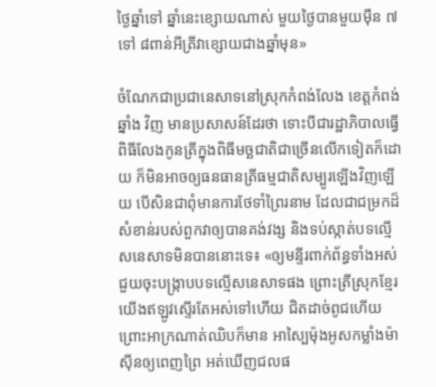ថ្ងៃឆ្នាំទៅ ឆ្នាំនេះខ្សោយណាស់ មួយថ្ងៃបានមួយម៉ឺន ៧ ទៅ ៨ពាន់អីត្រីវាខ្សោយជាងឆ្នាំមុន»

ចំណែកជាប្រជានេសាទនៅស្រុកកំពង់លែង ខេត្តកំពង់ឆ្នាំង វិញ មានប្រសាសន៍ដែរថា ទោះបីជារដ្ឋាភិបាលធ្វើពិធីលែងកូនត្រីក្នុងពិធីមច្ឆជាតិជាច្រើនលើកទៀតក៏ដោយ ក៏មិនអាចឲ្យធនធានត្រីធម្មជាតិសម្បូរឡើងវិញឡើយ បើសិនជាពុំមានការថែទាំព្រៃរនាម ដែលជាជម្រកដ៏សំខាន់របស់ពួកវាឲ្យបានគង់វង្ស និងទប់ស្កាត់បទល្មើសនេសាទមិនបាននោះទេ៖ «ឲ្យមន្ទីរពាក់ព័ន្ធទាំងអស់ជួយចុះបង្ក្រាបបទល្មើសនេសាទផង ព្រោះត្រីស្រុកខ្មែរយើងឥឡូវស្ទើរតែអស់ទៅហើយ ជិតដាច់ពូជហើយ ព្រោះអាក្រណាត់ឈិបក៏មាន អាស្បៃម៉ុងអូសកម្លាំងម៉ាស៊ីនឲ្យពេញព្រៃ អត់ឃើញជលផ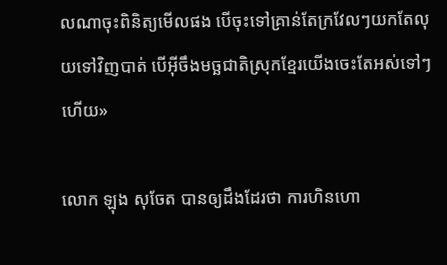លណាចុះពិនិត្យមើលផង បើចុះទៅគ្រាន់តែក្រវែលៗយកតែលុយទៅវិញបាត់ បើអ៊ីចឹងមច្ឆជាតិស្រុកខ្មែរយើងចេះតែអស់ទៅៗហើយ»

លោក ឡុង សុចែត បានឲ្យដឹងដែរថា ការហិនហោ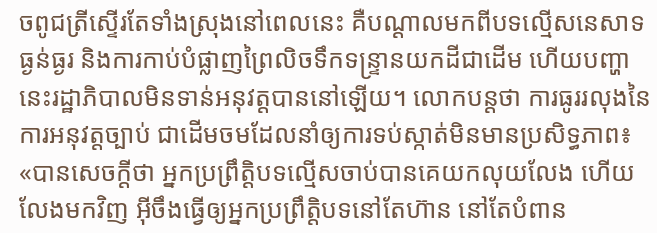ចពូជត្រីស្ទើរតែទាំងស្រុងនៅពេលនេះ គឺបណ្ដាលមកពីបទល្មើសនេសាទធ្ងន់ធ្ងរ និងការកាប់បំផ្លាញព្រៃលិចទឹកទន្ទ្រានយកដីជាដើម ហើយបញ្ហានេះរដ្ឋាភិបាលមិនទាន់អនុវត្តបាននៅឡើយ។ លោកបន្តថា ការធូររលុងនៃការអនុវត្តច្បាប់ ជាដើមចមដែលនាំឲ្យការទប់ស្កាត់មិនមានប្រសិទ្ធភាព៖ «បានសេចក្តីថា អ្នកប្រព្រឹត្តិបទល្មើសចាប់បានគេយកលុយលែង ហើយលែងមកវិញ អ៊ីចឹងធ្វើឲ្យអ្នកប្រព្រឹត្តិបទនៅតែហ៊ាន នៅតែបំពាន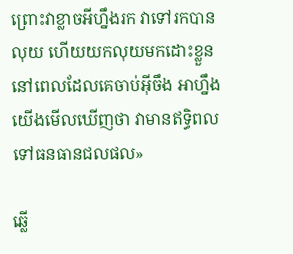ព្រោះវាខ្លាចអីហ្នឹងរក វាទៅរកបានលុយ ហើយយកលុយមកដោះខ្លួននៅពេលដែលគេចាប់អ៊ីចឹង អាហ្នឹងយើងមើលឃើញថា វាមានឥទ្ធិពលទៅធនធានជលផល»

ឆ្លើ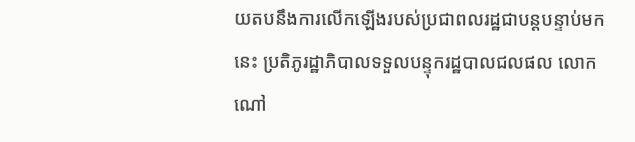យតបនឹងការលើកឡើងរបស់ប្រជាពលរដ្ឋជាបន្តបន្ទាប់មកនេះ ប្រតិភូរដ្ឋាភិបាលទទួលបន្ទុករដ្ឋបាលជលផល លោក ណៅ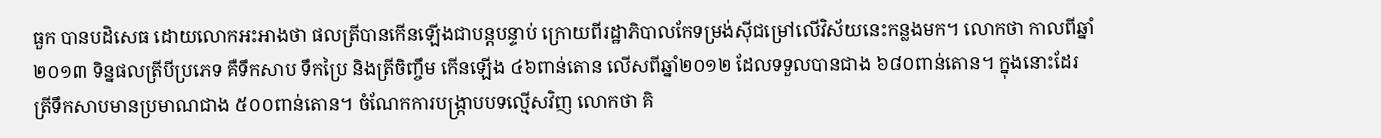ធួក បានបដិសេធ ដោយលោកអះអាងថា ផលត្រីបានកើនឡើងជាបន្តបន្ទាប់ ក្រោយពីរដ្ឋាភិបាលកែទម្រង់ស៊ីជម្រៅលើវិស័យនេះកន្លងមក។ លោកថា កាលពីឆ្នាំ២០១៣ ទិន្នផលត្រីបីប្រភេទ គឺទឹកសាប ទឹកប្រៃ និងត្រីចិញ្ចឹម កើនឡើង ៤៦ពាន់តោន លើសពីឆ្នាំ២០១២ ដែលទទួលបានជាង ៦៨០ពាន់តោន។ ក្នុងនោះដែរ ត្រីទឹកសាបមានប្រមាណជាង ៥០០ពាន់តោន។ ចំណែកការបង្ក្រាបបទល្មើសវិញ លោកថា គិ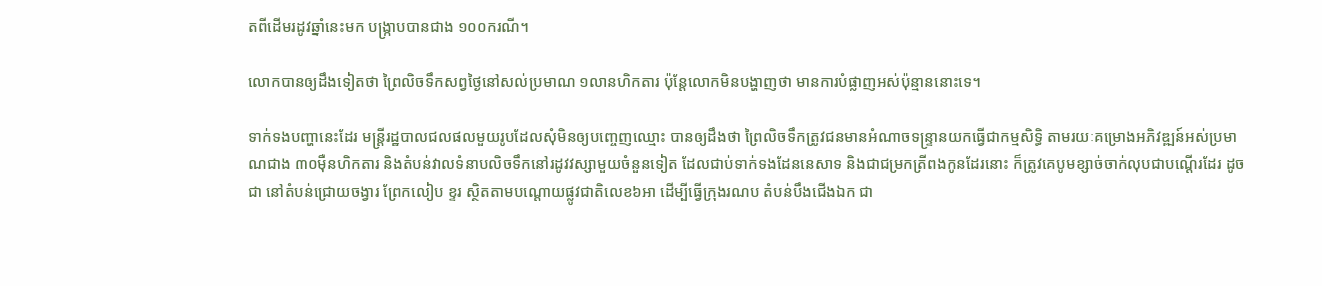តពីដើមរដូវឆ្នាំនេះមក បង្ក្រាបបានជាង ១០០ករណី។

លោកបានឲ្យដឹងទៀតថា ព្រៃលិចទឹកសព្វថ្ងៃនៅសល់ប្រមាណ ១លានហិកតារ ប៉ុន្តែលោកមិនបង្ហាញថា មានការបំផ្លាញអស់ប៉ុន្មាននោះទេ។

ទាក់ទងបញ្ហានេះដែរ មន្ត្រីរដ្ឋបាលជលផលមួយរូបដែលសុំមិនឲ្យបញ្ចេញឈ្មោះ បានឲ្យដឹងថា ព្រៃលិចទឹកត្រូវជនមានអំណាចទន្ទ្រានយកធ្វើជាកម្មសិទ្ធិ តាមរយៈគម្រោងអភិវឌ្ឍន៍អស់ប្រមាណជាង ៣០ម៉ឺនហិកតារ និងតំបន់វាលទំនាបលិចទឹកនៅរដូវវស្សាមួយចំនួនទៀត ដែលជាប់ទាក់ទងដែននេសាទ និងជាជម្រកត្រីពងកូនដែរនោះ ក៏ត្រូវគេបូមខ្សាច់ចាក់លុបជាបណ្ដើរដែរ ដូចជា នៅតំបន់ជ្រោយចង្វារ ព្រែកលៀប ខ្ទរ ស្ថិតតាមបណ្តោយផ្លូវជាតិលេខ៦អា ដើម្បីធ្វើក្រុងរណប តំបន់បឹងជើងឯក ជា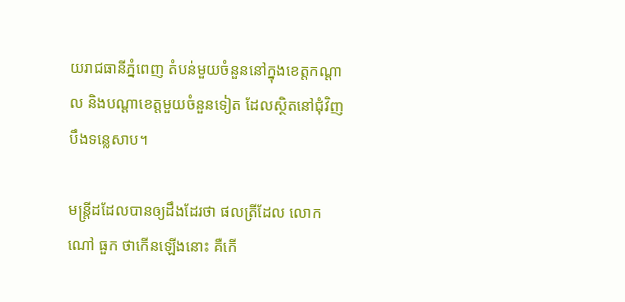យរាជធានីភ្នំពេញ តំបន់មួយចំនួននៅក្នុងខេត្តកណ្ដាល និងបណ្ដាខេត្តមួយចំនួនទៀត ដែលស្ថិតនៅជុំវិញបឹងទន្លេសាប។

មន្ត្រីដដែលបានឲ្យដឹងដែរថា ផលត្រីដែល លោក ណៅ ធួក ថាកើនឡើងនោះ គឺកើ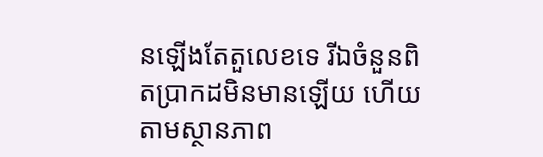នឡើងតែតួលេខទេ រីឯចំនួនពិតប្រាកដមិនមានឡើយ ហើយតាមស្ថានភាព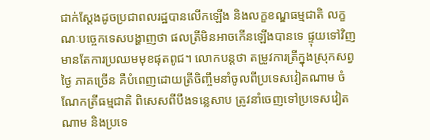ជាក់ស្តែងដូចប្រជាពលរដ្ឋបានលើកឡើង និងលក្ខខណ្ឌធម្មជាតិ លក្ខណៈបច្ចេកទេសបង្ហាញថា ផលត្រីមិនអាចកើនឡើងបានទេ ផ្ទុយទៅវិញមានតែការប្រឈមមុខផុតពូជ។ លោកបន្តថា តម្រូវការត្រីក្នុងស្រុកសព្វថ្ងៃ ភាគច្រើន គឺបំពេញដោយត្រីចិញ្ចឹមនាំចូលពីប្រទេសវៀតណាម ចំណែកត្រីធម្មជាតិ ពិសេសពីបឹងទន្លេសាប ត្រូវនាំចេញទៅប្រទេសវៀតណាម និងប្រទេ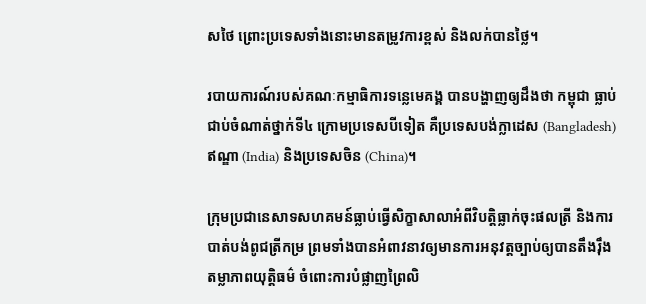សថៃ ព្រោះប្រទេសទាំងនោះមានតម្រូវការខ្ពស់ និងលក់បានថ្លៃ។

របាយការណ៍របស់គណៈកម្មាធិការទន្លេមេគង្គ បានបង្ហាញឲ្យដឹងថា កម្ពុជា ធ្លាប់ជាប់ចំណាត់ថ្នាក់ទី៤ ក្រោមប្រទេសបីទៀត គឺប្រទេសបង់ក្លាដេស (Bangladesh) ឥណ្ឌា (India) និងប្រទេសចិន (China)។

ក្រុមប្រជានេសាទសហគមន៍ធ្លាប់ធ្វើសិក្ខាសាលាអំពីវិបត្តិធ្លាក់ចុះផលត្រី និងការបាត់បង់ពូជត្រីកម្រ ព្រមទាំងបានអំពាវនាវឲ្យមានការអនុវត្តច្បាប់ឲ្យបានតឹងរ៉ឹង តម្លាភាពយុត្តិធម៌ ចំពោះការបំផ្លាញព្រៃលិ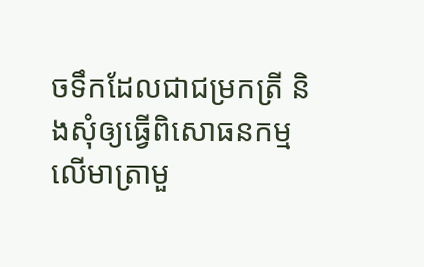ចទឹកដែលជាជម្រកត្រី និងសុំឲ្យធ្វើពិសោធនកម្មលើមាត្រាមួ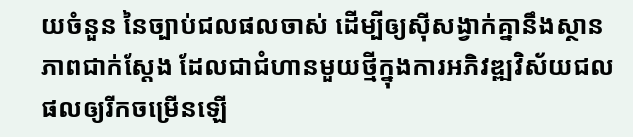យចំនួន នៃច្បាប់ជលផលចាស់ ដើម្បីឲ្យស៊ីសង្វាក់គ្នានឹងស្ថានភាពជាក់ស្តែង ដែលជាជំហានមួយថ្មីក្នុងការអភិវឌ្ឍវិស័យជលផលឲ្យរីកចម្រើនឡើ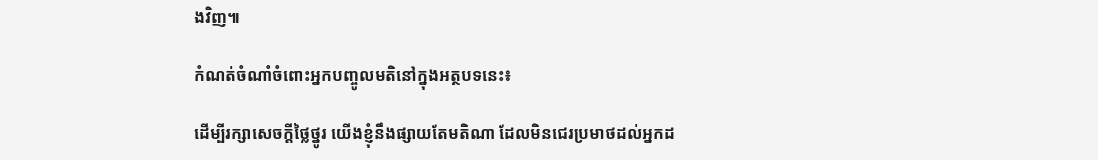ងវិញ៕

កំណត់ចំណាំចំពោះអ្នកបញ្ចូលមតិនៅក្នុងអត្ថបទនេះ៖

ដើម្បីរក្សាសេចក្ដីថ្លៃថ្នូរ យើងខ្ញុំនឹងផ្សាយតែមតិណា ដែលមិនជេរប្រមាថដល់អ្នកដ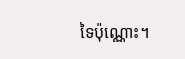ទៃប៉ុណ្ណោះ។